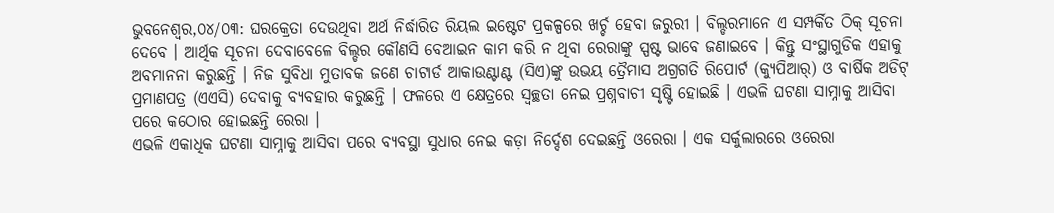ଭୁବନେଶ୍ୱର,୦୪/୦୩: ଘରକ୍ରେତା ଦେଉଥିବା ଅର୍ଥ ନିର୍ଦ୍ଧାରିତ ରିୟଲ ଇଷ୍ଟେଟ ପ୍ରକଳ୍ପରେ ଖର୍ଚ୍ଚ ହେବା ଜରୁରୀ । ବିଲ୍ଡରମାନେ ଏ ସମ୍ପର୍କିତ ଠିକ୍ ସୂଚନା ଦେବେ । ଆର୍ଥିକ ସୂଚନା ଦେବାବେଳେ ବିଲ୍ଡର କୌଣସି ବେଆଇନ କାମ କରି ନ ଥିବା ରେରାଙ୍କୁ ସ୍ପଷ୍ଟ ଭାବେ ଜଣାଇବେ । କିନ୍ତୁ ସଂସ୍ଥାଗୁଡିକ ଏହାକୁ ଅବମାନନା କରୁଛନ୍ତି । ନିଜ ସୁବିଧା ମୁତାବକ ଜଣେ ଚାଟାର୍ଡ ଆକାଉଣ୍ଟାଣ୍ଟ (ସିଏ)ଙ୍କୁ ଉଭୟ ତ୍ରୈମାସ ଅଗ୍ରଗତି ରିପୋର୍ଟ (କ୍ୟୁପିଆର୍) ଓ ବାର୍ଷିକ ଅଡିଟ୍ ପ୍ରମାଣପତ୍ର (ଏଏସି) ଦେବାକୁ ବ୍ୟବହାର କରୁଛନ୍ତି । ଫଳରେ ଏ କ୍ଷେତ୍ରରେ ସ୍ୱଚ୍ଛତା ନେଇ ପ୍ରଶ୍ନବାଚୀ ସୃଷ୍ଟି ହୋଇଛି । ଏଭଳି ଘଟଣା ସାମ୍ନାକୁ ଆସିବା ପରେ କଠୋର ହୋଇଛନ୍ତି ରେରା ।
ଏଭଳି ଏକାଧିକ ଘଟଣା ସାମ୍ନାକୁ ଆସିବା ପରେ ବ୍ୟବସ୍ଥା ସୁଧାର ନେଇ କଡ଼ା ନିର୍ଦ୍ଦେଶ ଦେଇଛନ୍ତି ଓରେରା । ଏକ ସର୍କୁଲାରରେ ଓରେରା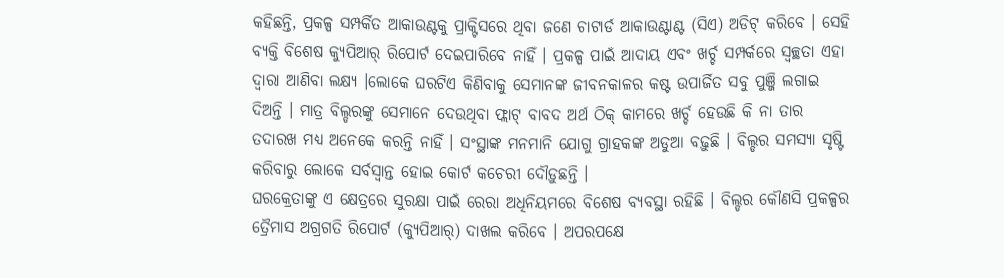କହିଛନ୍ତି, ପ୍ରକଳ୍ପ ସମ୍ପର୍କିତ ଆକାଉଣ୍ଟକୁ ପ୍ରାକ୍ଟିସରେ ଥିବା ଜଣେ ଚାଟାର୍ଡ ଆକାଉଣ୍ଟାଣ୍ଟ (ସିଏ) ଅଡିଟ୍ କରିବେ । ସେହି ବ୍ୟକ୍ତି ବିଶେଷ କ୍ୟୁପିଆର୍ ରିପୋର୍ଟ ଦେଇପାରିବେ ନାହିଁ । ପ୍ରକଳ୍ପ ପାଇଁ ଆଦାୟ ଏବଂ ଖର୍ଚ୍ଚ ସମ୍ପର୍କରେ ସ୍ୱଚ୍ଛତା ଏହା ଦ୍ୱାରା ଆଣିବା ଲକ୍ଷ୍ୟ ।ଲୋକେ ଘରଟିଏ କିଣିବାକୁ ସେମାନଙ୍କ ଜୀବନକାଳର କଷ୍ଟ ଉପାର୍ଜିତ ସବୁ ପୁଞ୍ଜି ଲଗାଇ ଦିଅନ୍ତି । ମାତ୍ର ବିଲ୍ଡରଙ୍କୁ ସେମାନେ ଦେଉଥିବା ଫ୍ଲାଟ୍ ବାବଦ ଅର୍ଥ ଠିକ୍ କାମରେ ଖର୍ଚ୍ଚ ହେଉଛି କି ନା ତାର ତଦାରଖ ମଧ୍ୟ ଅନେକେ କରନ୍ତି ନାହିଁ । ସଂସ୍ଥାଙ୍କ ମନମାନି ଯୋଗୁ ଗ୍ରାହକଙ୍କ ଅଡୁଆ ବଢ଼ୁଛି । ବିଲ୍ଡର ସମସ୍ୟା ସୃଷ୍ଟି କରିବାରୁ ଲୋକେ ସର୍ବସ୍ୱାନ୍ତ ହୋଇ କୋର୍ଟ କଚେରୀ ଦୌଡ଼ୁଛନ୍ତି ।
ଘରକ୍ରେତାଙ୍କୁ ଏ କ୍ଷେତ୍ରରେ ସୁରକ୍ଷା ପାଇଁ ରେରା ଅଧିନିୟମରେ ବିଶେଷ ବ୍ୟବସ୍ଥା ରହିଛି । ବିଲ୍ଡର କୌଣସି ପ୍ରକଳ୍ପର ତ୍ରୈମାସ ଅଗ୍ରଗତି ରିପୋର୍ଟ (କ୍ୟୁପିଆର୍) ଦାଖଲ କରିବେ । ଅପରପକ୍ଷେ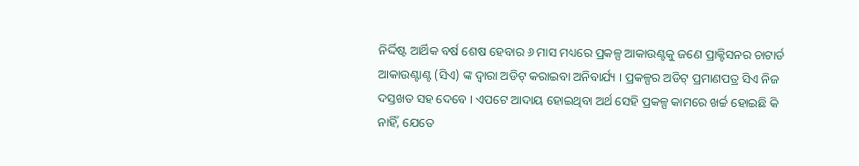ନିର୍ଦ୍ଦିଷ୍ଟ ଆର୍ଥିକ ବର୍ଷ ଶେଷ ହେବାର ୬ ମାସ ମଧ୍ୟରେ ପ୍ରକଳ୍ପ ଆକାଉଣ୍ଟକୁ ଜଣେ ପ୍ରାକ୍ଟିସନର ଚାଟାର୍ଡ ଆକାଉଣ୍ଟାଣ୍ଟ (ସିଏ) ଙ୍କ ଦ୍ୱାରା ଅଡିଟ୍ କରାଇବା ଅନିବାର୍ଯ୍ୟ । ପ୍ରକଳ୍ପର ଅଡିଟ୍ ପ୍ରମାଣପତ୍ର ସିଏ ନିଜ ଦସ୍ତଖତ ସହ ଦେବେ । ଏପଟେ ଆଦାୟ ହୋଇଥିବା ଅର୍ଥ ସେହି ପ୍ରକଳ୍ପ କାମରେ ଖର୍ଚ୍ଚ ହୋଇଛି କି ନାହିଁ, ଯେତେ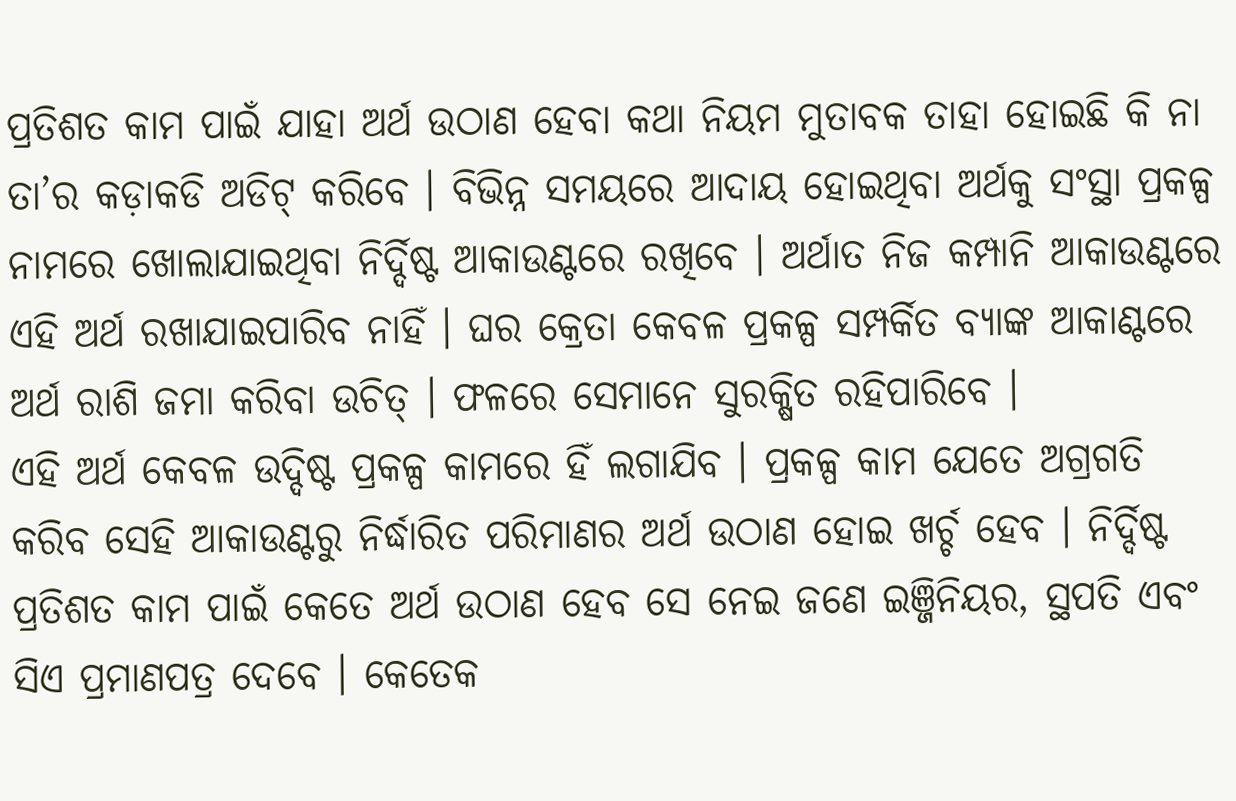ପ୍ରତିଶତ କାମ ପାଇଁ ଯାହା ଅର୍ଥ ଉଠାଣ ହେବା କଥା ନିୟମ ମୁତାବକ ତାହା ହୋଇଛି କି ନା ତା’ର କଡ଼ାକଡି ଅଡିଟ୍ କରିବେ । ବିଭିନ୍ନ ସମୟରେ ଆଦାୟ ହୋଇଥିବା ଅର୍ଥକୁ ସଂସ୍ଥା ପ୍ରକଳ୍ପ ନାମରେ ଖୋଲାଯାଇଥିବା ନିର୍ଦ୍ଦିଷ୍ଟ ଆକାଉଣ୍ଟରେ ରଖିବେ । ଅର୍ଥାତ ନିଜ କମ୍ପାନି ଆକାଉଣ୍ଟରେ ଏହି ଅର୍ଥ ରଖାଯାଇପାରିବ ନାହିଁ । ଘର କ୍ରେତା କେବଳ ପ୍ରକଳ୍ପ ସମ୍ପର୍କିତ ବ୍ୟାଙ୍କ ଆକାଣ୍ଟରେ ଅର୍ଥ ରାଶି ଜମା କରିବା ଉଚିତ୍ । ଫଳରେ ସେମାନେ ସୁରକ୍ଷିତ ରହିପାରିବେ ।
ଏହି ଅର୍ଥ କେବଳ ଉଦ୍ଦିଷ୍ଟ ପ୍ରକଳ୍ପ କାମରେ ହିଁ ଲଗାଯିବ । ପ୍ରକଳ୍ପ କାମ ଯେତେ ଅଗ୍ରଗତି କରିବ ସେହି ଆକାଉଣ୍ଟରୁ ନିର୍ଦ୍ଧାରିତ ପରିମାଣର ଅର୍ଥ ଉଠାଣ ହୋଇ ଖର୍ଚ୍ଚ ହେବ । ନିର୍ଦ୍ଦିଷ୍ଟ ପ୍ରତିଶତ କାମ ପାଇଁ କେତେ ଅର୍ଥ ଉଠାଣ ହେବ ସେ ନେଇ ଜଣେ ଇଞ୍ଜିନିୟର, ସ୍ଥପତି ଏବଂ ସିଏ ପ୍ରମାଣପତ୍ର ଦେବେ । କେତେକ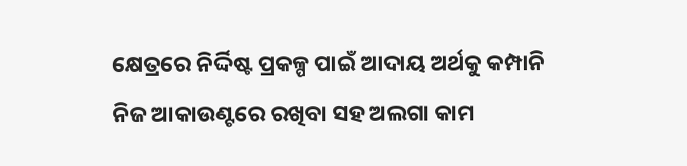କ୍ଷେତ୍ରରେ ନିର୍ଦ୍ଦିଷ୍ଟ ପ୍ରକଳ୍ପ ପାଇଁ ଆଦାୟ ଅର୍ଥକୁ କମ୍ପାନି ନିଜ ଆକାଉଣ୍ଟରେ ରଖିବା ସହ ଅଲଗା କାମ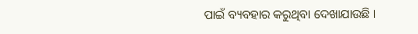ପାଇଁ ବ୍ୟବହାର କରୁଥିବା ଦେଖାଯାଉଛି ।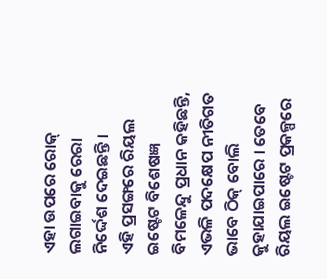ଏହା ଉପରେ ରୋକ୍ ଲଗାଇବାକୁ ରେରା ନିର୍ଦ୍ଦେଶ ଦେଇଛନ୍ତି ।
ଏହି ପ୍ରସଙ୍ଗରେ ରିୟଲ ଇଷ୍ଟେଟ ବିଶେଷଜ୍ଞ ବିମଳେନ୍ଦୁ ପ୍ରଧାନ କହିଛନ୍ତି, ଏଭଳି ପଦକ୍ଷେପ ନୀତିଗତ ଭାବେ ଠିକ୍ ବୋଲି କୁହାଯାଇପାରେ । ତେବେ ରିୟଲ ଇଷ୍ଟେଟ ପ୍ରକଳ୍ପରେ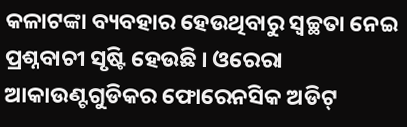କଳାଟଙ୍କା ବ୍ୟବହାର ହେଉଥିବାରୁ ସ୍ୱଚ୍ଛତା ନେଇ ପ୍ରଶ୍ନବାଚୀ ସୃଷ୍ଟି ହେଉଛି । ଓରେରା ଆକାଉଣ୍ଟଗୁଡିକର ଫୋରେନସିକ ଅଡିଟ୍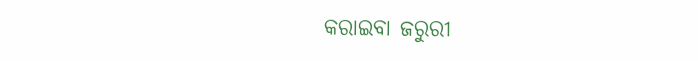କରାଇବା ଜରୁରୀ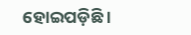ହୋଇପଡ଼ିଛି ।